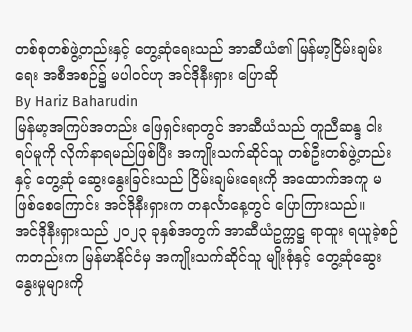တစ်စုတစ်ဖွဲ့တည်းနှင့် တွေ့ဆုံရေးသည် အာဆီယံ၏ မြန်မာ့ငြိမ်းချမ်းရေး အစီအစဉ်၌ မပါဝင်ဟု အင်ဒိုနီးရှား ပြောဆို
By Hariz Baharudin
မြန်မာ့အကြပ်အတည်း ဖြေရှင်းရာတွင် အာဆီယံသည် တူညီဆန္ဒ ငါးရပ်မူကို လိုက်နာရမည်ဖြစ်ပြီး အကျိုးသက်ဆိုင်သူ တစ်ဦးတစ်ဖွဲ့တည်းနှင့် တွေ့ဆုံ ဆွေးနွေးခြင်းသည် ငြိမ်းချမ်းရေးကို အထောက်အကူ မဖြစ်စေကြောင်း အင်ဒိုနီးရှားက တနင်္လာနေ့တွင် ပြောကြားသည်။
အင်ဒိုနီးရှားသည် ၂၀၂၃ ခုနှစ်အတွက် အာဆီယံဥက္ကဋ္ဌ ရာထူး ရယူခဲ့စဉ်ကတည်းက မြန်မာနိုင်ငံမှ အကျိုးသက်ဆိုင်သူ မျိုးစုံနှင့် တွေ့ဆုံဆွေးနွေးမှုများကို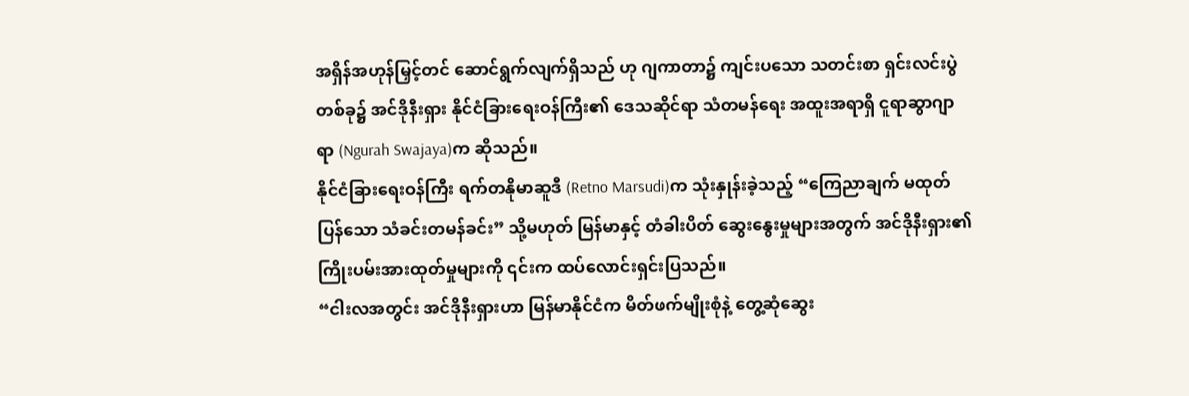အရှိန်အဟုန်မြှင့်တင် ဆောင်ရွက်လျက်ရှိသည် ဟု ဂျကာတာ၌ ကျင်းပသော သတင်းစာ ရှင်းလင်းပွဲတစ်ခု၌ အင်ဒိုနီးရှား နိုင်ငံခြားရေးဝန်ကြီး၏ ဒေသဆိုင်ရာ သံတမန်ရေး အထူးအရာရှိ ငူရာဆွာဂျာရာ (Ngurah Swajaya)က ဆိုသည်။
နိုင်ငံခြားရေးဝန်ကြီး ရက်တနိုမာဆူဒီ (Retno Marsudi)က သုံးနှုန်းခဲ့သည့် “ကြေညာချက် မထုတ်ပြန်သော သံခင်းတမန်ခင်း” သို့မဟုတ် မြန်မာနှင့် တံခါးပိတ် ဆွေးနွေးမှုများအတွက် အင်ဒိုနီးရှား၏ ကြိုးပမ်းအားထုတ်မှုများကို ၎င်းက ထပ်လောင်းရှင်းပြသည်။
“ငါးလအတွင်း အင်ဒိုနီးရှားဟာ မြန်မာနိုင်ငံက မိတ်ဖက်မျိုးစုံနဲ့ တွေ့ဆုံဆွေး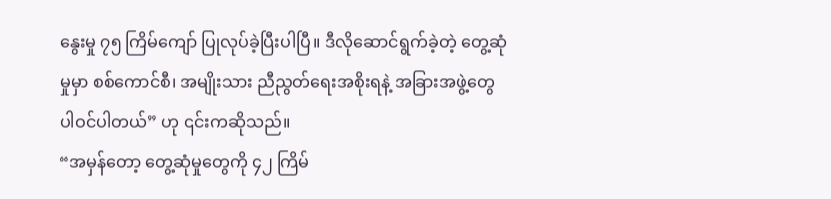နွေးမှု ၇၅ ကြိမ်ကျော် ပြုလုပ်ခဲ့ပြီးပါပြီ။ ဒီလိုဆောင်ရွက်ခဲ့တဲ့ တွေ့ဆုံမှုမှာ စစ်ကောင်စီ၊ အမျိုးသား ညီညွတ်ရေးအစိုးရနဲ့ အခြားအဖွဲ့တွေ ပါဝင်ပါတယ်” ဟု ၎င်းကဆိုသည်။
“အမှန်တော့ တွေ့ဆုံမှုတွေကို ၄၂ ကြိမ်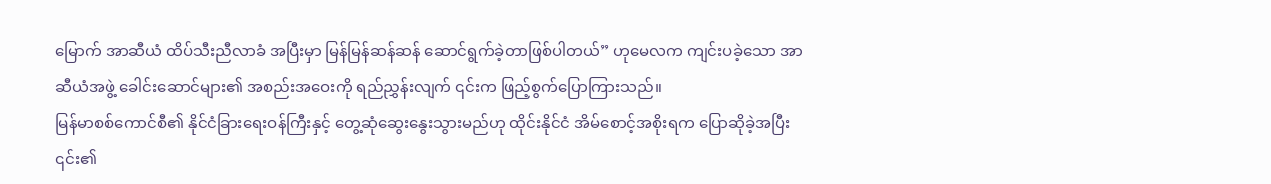မြောက် အာဆီယံ ထိပ်သီးညီလာခံ အပြီးမှာ မြန်မြန်ဆန်ဆန် ဆောင်ရွက်ခဲ့တာဖြစ်ပါတယ်” ဟုမေလက ကျင်းပခဲ့သော အာဆီယံအဖွဲ့ ခေါင်းဆောင်များ၏ အစည်းအဝေးကို ရည်ညွှန်းလျက် ၎င်းက ဖြည့်စွက်ပြောကြားသည်။
မြန်မာစစ်ကောင်စီ၏ နိုင်ငံခြားရေးဝန်ကြီးနှင့် တွေ့ဆုံဆွေးနွေးသွားမည်ဟု ထိုင်းနိုင်ငံ အိမ်စောင့်အစိုးရက ပြောဆိုခဲ့အပြီး ၎င်း၏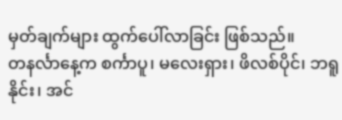မှတ်ချက်များ ထွက်ပေါ်လာခြင်း ဖြစ်သည်။
တနင်္လာနေ့က စင်္ကာပူ၊ မလေးရှား၊ ဖိလစ်ပိုင်၊ ဘရူနိုင်း၊ အင်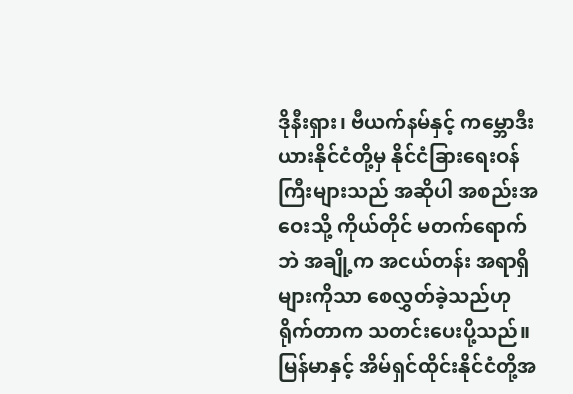ဒိုနီးရှား၊ ဗီယက်နမ်နှင့် ကမ္ဘောဒီးယားနိုင်ငံတို့မှ နိုင်ငံခြားရေးဝန်ကြီးများသည် အဆိုပါ အစည်းအဝေးသို့ ကိုယ်တိုင် မတက်ရောက်ဘဲ အချို့က အငယ်တန်း အရာရှိများကိုသာ စေလွှတ်ခဲ့သည်ဟု ရိုက်တာက သတင်းပေးပို့သည်။
မြန်မာနှင့် အိမ်ရှင်ထိုင်းနိုင်ငံတို့အ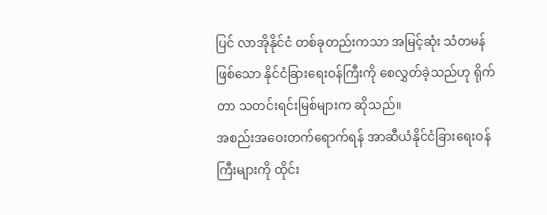ပြင် လာအိုနိုင်ငံ တစ်ခုတည်းကသာ အမြင့်ဆုံး သံတမန်ဖြစ်သော နိုင်ငံခြားရေးဝန်ကြီးကို စေလွှတ်ခဲ့သည်ဟု ရိုက်တာ သတင်းရင်းမြစ်များက ဆိုသည်။
အစည်းအဝေးတက်ရောက်ရန် အာဆီယံနိုင်ငံခြားရေးဝန်ကြီးများကို ထိုင်း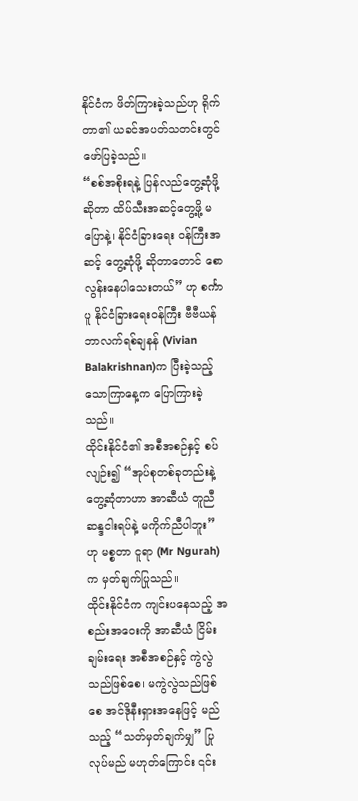နိုင်ငံက ဖိတ်ကြားခဲ့သည်ဟု ရိုက်တာ၏ ယခင်အပတ်သတင်းတွင် ဖော်ပြခဲ့သည်။
“စစ်အစိုးရနဲ့ ပြန်လည်တွေ့ဆုံဖို့ဆိုတာ ထိပ်သီးအဆင့်တွေ့ဖို့ မပြောနဲ့၊ နိုင်ငံခြားရေး ဝန်ကြီးအဆင့် တွေ့ဆုံဖို့ ဆိုတာတောင် စောလွန်းနေပါသေးတယ်” ဟု စင်္ကာပူ နိုင်ငံခြားရေးဝန်ကြီး ဗီဗီယန် ဘာလက်ရစ်ချနန် (Vivian Balakrishnan)က ပြီးခဲ့သည့် သောကြာနေ့က ပြောကြားခဲ့သည်။
ထိုင်းနိုင်ငံ၏ အစီအစဉ်နှင့် စပ်လျဉ်း၍ “အုပ်စုတစ်ခုတည်းနဲ့ တွေ့ဆုံတာဟာ အာဆီယံ တူညီဆန္ဒငါးရပ်နဲ့ မကိုက်ညီပါဘူး” ဟု မစ္စတာ ငူရာ (Mr Ngurah)က မှတ်ချက်ပြုသည်။
ထိုင်းနိုင်ငံက ကျင်းပနေသည့် အစည်းအဝေးကို အာဆီယံ ငြိမ်းချမ်းရေး အစီအစဉ်နှင့် ကွဲလွဲသည်ဖြစ်စေ၊ မကွဲလွဲသည်ဖြစ်စေ အင်ဒိုနီးရှားအနေဖြင့် မည်သည့် “သတ်မှတ်ချက်မျှ” ပြုလုပ်မည် မဟုတ်ကြောင်း ၎င်း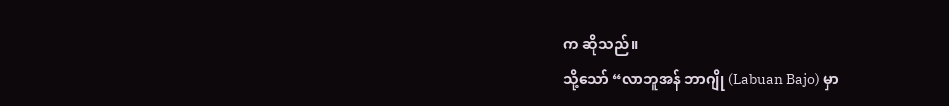က ဆိုသည်။
သို့သော် “လာဘူအန် ဘာဂျို (Labuan Bajo) မှာ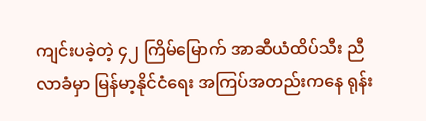ကျင်းပခဲ့တဲ့ ၄၂ ကြိမ်မြောက် အာဆီယံထိပ်သီး ညီလာခံမှာ မြန်မာ့နိုင်ငံရေး အကြပ်အတည်းကနေ ရုန်း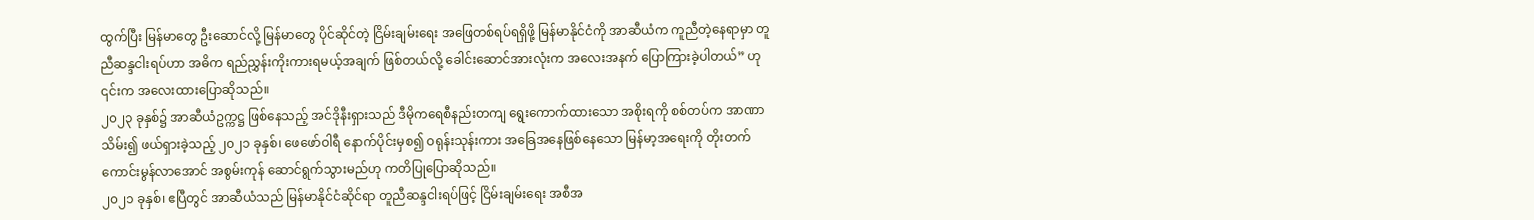ထွက်ပြီး မြန်မာတွေ ဦးဆောင်လို့ မြန်မာတွေ ပိုင်ဆိုင်တဲ့ ငြိမ်းချမ်းရေး အဖြေတစ်ရပ်ရရှိဖို့ မြန်မာနိုင်ငံကို အာဆီယံက ကူညီတဲ့နေရာမှာ တူညီဆန္ဒငါးရပ်ဟာ အဓိက ရည်ညွှန်းကိုးကားရမယ့်အချက် ဖြစ်တယ်လို့ ခေါင်းဆောင်အားလုံးက အလေးအနက် ပြောကြားခဲ့ပါတယ်” ဟု ၎င်းက အလေးထားပြောဆိုသည်။
၂၀၂၃ ခုနှစ်၌ အာဆီယံဥက္ကဋ္ဌ ဖြစ်နေသည့် အင်ဒိုနီးရှားသည် ဒီမိုကရေစီနည်းတကျ ရွေးကောက်ထားသော အစိုးရကို စစ်တပ်က အာဏာသိမ်း၍ ဖယ်ရှားခဲ့သည့် ၂၀၂၁ ခုနှစ်၊ ဖေဖော်ဝါရီ နောက်ပိုင်းမှစ၍ ဝရုန်းသုန်းကား အခြေအနေဖြစ်နေသော မြန်မာ့အရေးကို တိုးတက် ကောင်းမွန်လာအောင် အစွမ်းကုန် ဆောင်ရွက်သွားမည်ဟု ကတိပြုပြောဆိုသည်။
၂၀၂၁ ခုနှစ်၊ ဧပြီတွင် အာဆီယံသည် မြန်မာနိုင်ငံဆိုင်ရာ တူညီဆန္ဒငါးရပ်ဖြင့် ငြိမ်းချမ်းရေး အစီအ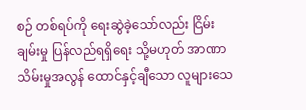စဉ် တစ်ရပ်ကို ရေးဆွဲခဲ့သော်လည်း ငြိမ်းချမ်းမှု ပြန်လည်ရရှိရေး သို့မဟုတ် အာဏာသိမ်းမှုအလွန် ထောင်နှင့်ချီသော လူများသေ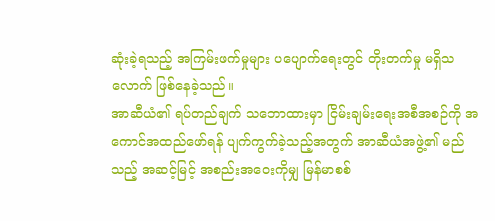ဆုံးခဲ့ရသည့် အကြမ်းဖက်မှုများ ပပျောက်ရေးတွင် တိုးတက်မှု မရှိသလောက် ဖြစ်နေခဲ့သည်။
အာဆီယံ၏ ရပ်တည်ချက် သဘောထားမှာ ငြိမ်းချမ်းရေးအစီအစဉ်ကို အကောင်အထည်ဖော်ရန် ပျက်ကွက်ခဲ့သည့်အတွက် အာဆီယံအဖွဲ့၏ မည်သည့် အဆင့်မြင့် အစည်းအဝေးကိုမျှ မြန်မာစစ်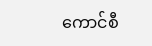ကောင်စီ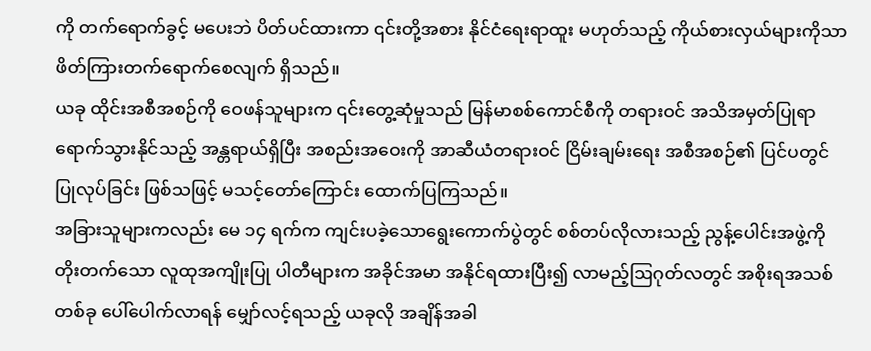ကို တက်ရောက်ခွင့် မပေးဘဲ ပိတ်ပင်ထားကာ ၎င်းတို့အစား နိုင်ငံရေးရာထူး မဟုတ်သည့် ကိုယ်စားလှယ်များကိုသာ ဖိတ်ကြားတက်ရောက်စေလျက် ရှိသည်။
ယခု ထိုင်းအစီအစဉ်ကို ဝေဖန်သူများက ၎င်းတွေ့ဆုံမှုသည် မြန်မာစစ်ကောင်စီကို တရားဝင် အသိအမှတ်ပြုရာ ရောက်သွားနိုင်သည့် အန္တရာယ်ရှိပြီး အစည်းအဝေးကို အာဆီယံတရားဝင် ငြိမ်းချမ်းရေး အစီအစဉ်၏ ပြင်ပတွင် ပြုလုပ်ခြင်း ဖြစ်သဖြင့် မသင့်တော်ကြောင်း ထောက်ပြကြသည်။
အခြားသူများကလည်း မေ ၁၄ ရက်က ကျင်းပခဲ့သောရွေးကောက်ပွဲတွင် စစ်တပ်လိုလားသည့် ညွန့်ပေါင်းအဖွဲ့ကို တိုးတက်သော လူထုအကျိုးပြု ပါတီများက အခိုင်အမာ အနိုင်ရထားပြီး၍ လာမည့်ဩဂုတ်လတွင် အစိုးရအသစ်တစ်ခု ပေါ်ပေါက်လာရန် မျှော်လင့်ရသည့် ယခုလို အချိန်အခါ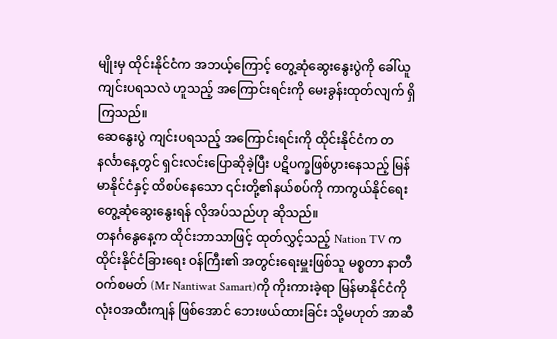မျိုးမှ ထိုင်းနိုင်ငံက အဘယ့်ကြောင့် တွေ့ဆုံဆွေးနွေးပွဲကို ခေါ်ယူကျင်းပရသလဲ ဟူသည့် အကြောင်းရင်းကို မေးခွန်းထုတ်လျက် ရှိကြသည်။
ဆေနွေးပွဲ ကျင်းပရသည့် အကြောင်းရင်းကို ထိုင်းနိုင်ငံက တနင်္လာနေ့တွင် ရှင်းလင်းပြောဆိုခဲ့ပြီး ပဋိပက္ခဖြစ်ပွားနေသည့် မြန်မာနိုင်ငံနှင့် ထိစပ်နေသော ၎င်းတို့၏နယ်စပ်ကို ကာကွယ်နိုင်ရေး တွေ့ဆုံဆွေးနွေးရန် လိုအပ်သည်ဟု ဆိုသည်။
တနင်္ဂနွေနေ့က ထိုင်းဘာသာဖြင့် ထုတ်လွှင့်သည့် Nation TV က ထိုင်းနိုင်ငံခြားရေး ဝန်ကြီး၏ အတွင်းရေးမှူးဖြစ်သူ မစ္စတာ နာတီဝက်စမတ် (Mr Nantiwat Samart)ကို ကိုးကားခဲ့ရာ မြန်မာနိုင်ငံကို လုံးဝအထီးကျန် ဖြစ်အောင် ဘေးဖယ်ထားခြင်း သို့မဟုတ် အာဆီ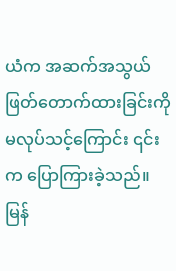ယံက အဆက်အသွယ် ဖြတ်တောက်ထားခြင်းကို မလုပ်သင့်ကြောင်း ၎င်းက ပြောကြားခဲ့သည်။
မြန်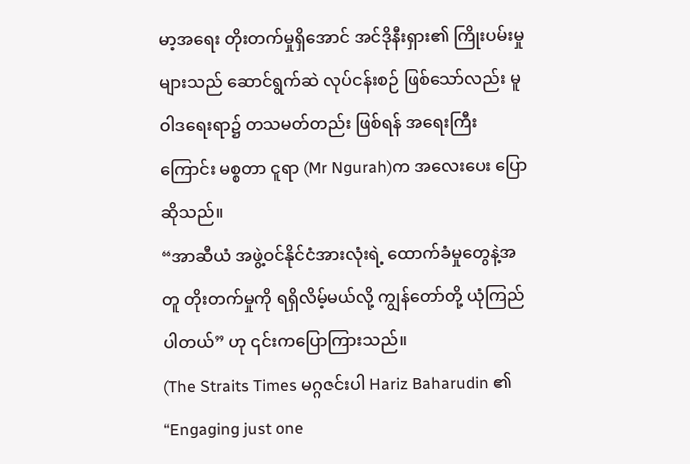မာ့အရေး တိုးတက်မှုရှိအောင် အင်ဒိုနီးရှား၏ ကြိုးပမ်းမှုများသည် ဆောင်ရွက်ဆဲ လုပ်ငန်းစဉ် ဖြစ်သော်လည်း မူဝါဒရေးရာ၌ တသမတ်တည်း ဖြစ်ရန် အရေးကြီးကြောင်း မစ္စတာ ငူရာ (Mr Ngurah)က အလေးပေး ပြောဆိုသည်။
“အာဆီယံ အဖွဲ့ဝင်နိုင်ငံအားလုံးရဲ့ ထောက်ခံမှုတွေနဲ့အတူ တိုးတက်မှုကို ရရှိလိမ့်မယ်လို့ ကျွန်တော်တို့ ယုံကြည်ပါတယ်” ဟု ၎င်းကပြောကြားသည်။
(The Straits Times မဂ္ဂဇင်းပါ Hariz Baharudin ၏ “Engaging just one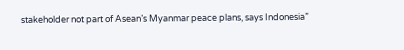stakeholder not part of Asean’s Myanmar peace plans, says Indonesia”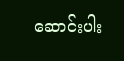ဆောင်းပါး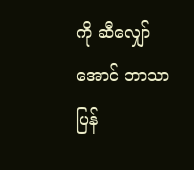ကို ဆီလျှော်အောင် ဘာသာပြန်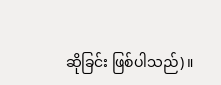ဆိုခြင်း ဖြစ်ပါသည်)။